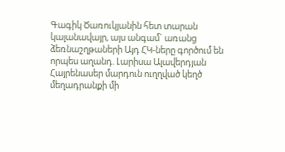Գագիկ Ծառուկյանին հետ տարան կալանավայր, այս անգամ` առանց ձեռնաշղթաների Այդ ՀԿ-ները գործում են որպես աղանդ. Լարիսա Ալավերդյան Հայրենասեր մարդուն ուղղված կեղծ մեղադրանքի մի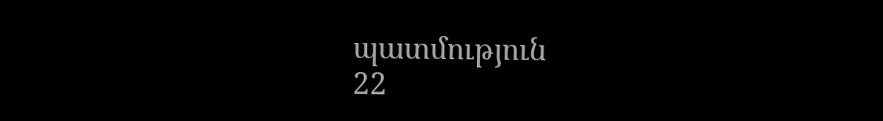պատմություն
22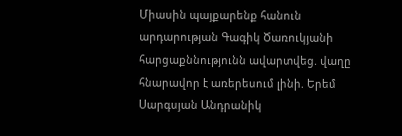Միասին պայքարենք հանուն արդարության Գագիկ Ծառուկյանի հարցաքննությունն ավարտվեց. վաղը հնարավոր է առերեսում լինի. Երեմ Սարգսյան Անդրանիկ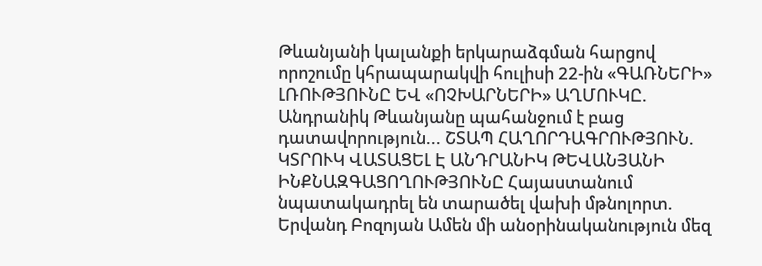Թևանյանի կալանքի երկարաձգման հարցով որոշումը կհրապարակվի հուլիսի 22-ին «ԳԱՌՆԵՐԻ» ԼՌՈՒԹՅՈՒՆԸ ԵՎ «ՈՉԽԱՐՆԵՐԻ» ԱՂՄՈՒԿԸ. Անդրանիկ Թևանյանը պահանջում է բաց դատավորություն... ՇՏԱՊ ՀԱՂՈՐԴԱԳՐՈՒԹՅՈՒՆ. ԿՏՐՈՒԿ ՎԱՏԱՑԵԼ Է ԱՆԴՐԱՆԻԿ ԹԵՎԱՆՅԱՆԻ ԻՆՔՆԱԶԳԱՑՈՂՈՒԹՅՈՒՆԸ Հայաստանում նպատակադրել են տարածել վախի մթնոլորտ. Երվանդ Բոզոյան Ամեն մի անօրինականություն մեզ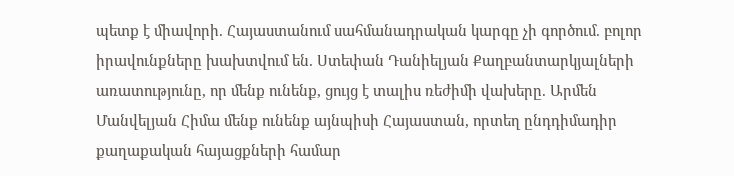պետք է միավորի. Հայաստանում սահմանադրական կարգը չի գործում. բոլոր իրավունքները խախտվում են. Ստեփան Դանիելյան Քաղբանտարկյալների առատությունը, որ մենք ունենք, ցույց է տալիս ռեժիմի վախերը. Արմեն Մանվելյան Հիմա մենք ունենք այնպիսի Հայաստան, որտեղ ընդդիմադիր քաղաքական հայացքների համար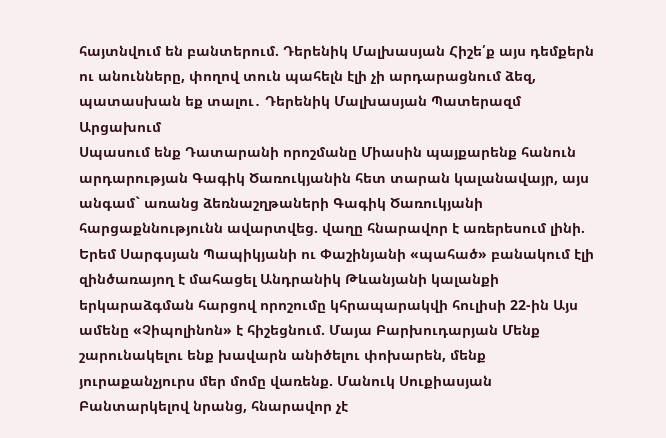հայտնվում են բանտերում. Դերենիկ Մալխասյան Հիշե՛ք այս դեմքերն ու անունները, փողով տուն պահելն էլի չի արդարացնում ձեզ, պատասխան եք տալու․ Դերենիկ Մալխասյան Պատերազմ Արցախում
Սպասում ենք Դատարանի որոշմանը Միասին պայքարենք հանուն արդարության Գագիկ Ծառուկյանին հետ տարան կալանավայր, այս անգամ` առանց ձեռնաշղթաների Գագիկ Ծառուկյանի հարցաքննությունն ավարտվեց. վաղը հնարավոր է առերեսում լինի. Երեմ Սարգսյան Պապիկյանի ու Փաշինյանի «պահած» բանակում էլի զինծառայող է մահացել Անդրանիկ Թևանյանի կալանքի երկարաձգման հարցով որոշումը կհրապարակվի հուլիսի 22-ին Այս ամենը «Չիպոլինոն» է հիշեցնում. Մայա Բարխուդարյան Մենք շարունակելու ենք խավարն անիծելու փոխարեն, մենք յուրաքանչյուրս մեր մոմը վառենք. Մանուկ Սուքիասյան Բանտարկելով նրանց, հնարավոր չէ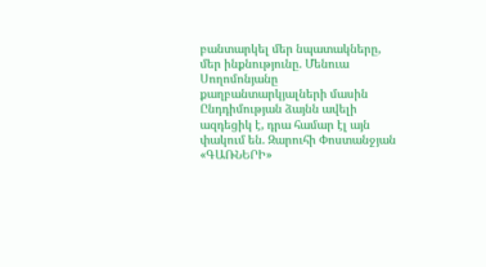բանտարկել մեր նպատակները, մեր ինքնությունը. Մենուա Սողոմոնյանը քաղբանտարկյալների մասին Ընդդիմության ձայնն ավելի ազդեցիկ է, դրա համար էլ այն փակում են. Զարուհի Փոստանջյան «ԳԱՌՆԵՐԻ»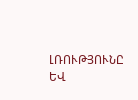ԼՌՈՒԹՅՈՒՆԸ ԵՎ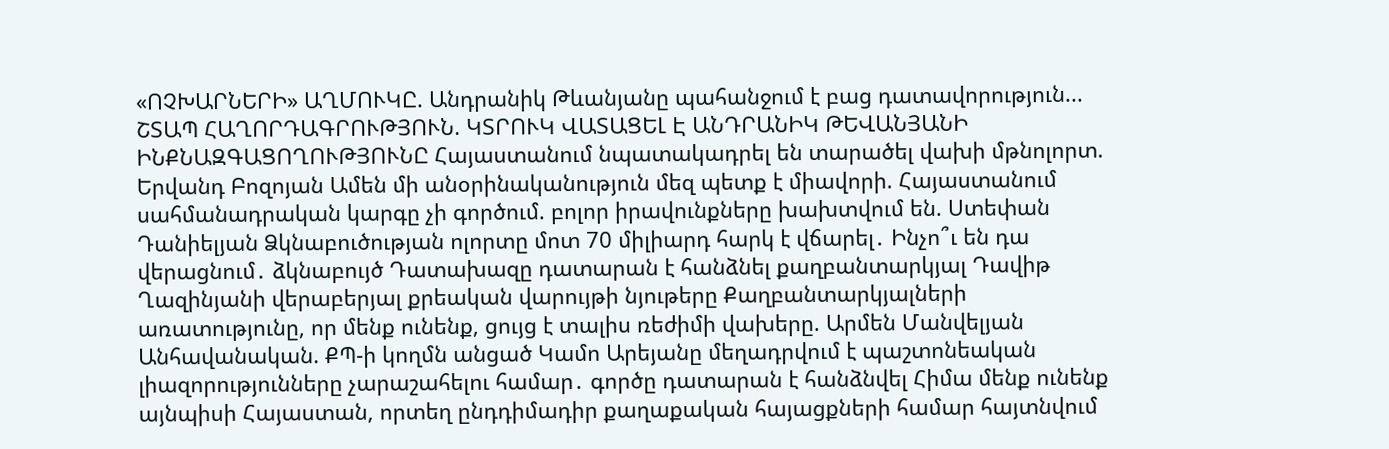«ՈՉԽԱՐՆԵՐԻ» ԱՂՄՈՒԿԸ. Անդրանիկ Թևանյանը պահանջում է բաց դատավորություն... ՇՏԱՊ ՀԱՂՈՐԴԱԳՐՈՒԹՅՈՒՆ. ԿՏՐՈՒԿ ՎԱՏԱՑԵԼ Է ԱՆԴՐԱՆԻԿ ԹԵՎԱՆՅԱՆԻ ԻՆՔՆԱԶԳԱՑՈՂՈՒԹՅՈՒՆԸ Հայաստանում նպատակադրել են տարածել վախի մթնոլորտ. Երվանդ Բոզոյան Ամեն մի անօրինականություն մեզ պետք է միավորի. Հայաստանում սահմանադրական կարգը չի գործում. բոլոր իրավունքները խախտվում են. Ստեփան Դանիելյան Ձկնաբուծության ոլորտը մոտ 70 միլիարդ հարկ է վճարել․ Ինչո՞ւ են դա վերացնում․ ձկնաբույծ Դատախազը դատարան է հանձնել քաղբանտարկյալ Դավիթ Ղազինյանի վերաբերյալ քրեական վարույթի նյութերը Քաղբանտարկյալների առատությունը, որ մենք ունենք, ցույց է տալիս ռեժիմի վախերը. Արմեն Մանվելյան Անհավանական. ՔՊ-ի կողմն անցած Կամո Արեյանը մեղադրվում է պաշտոնեական լիազորությունները չարաշահելու համար․ գործը դատարան է հանձնվել Հիմա մենք ունենք այնպիսի Հայաստան, որտեղ ընդդիմադիր քաղաքական հայացքների համար հայտնվում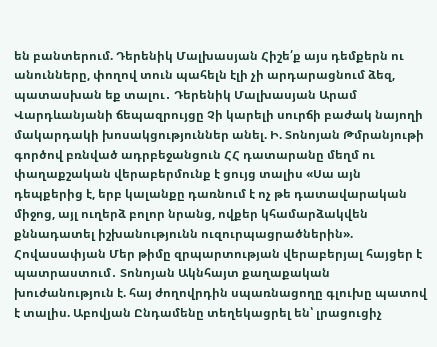են բանտերում. Դերենիկ Մալխասյան Հիշե՛ք այս դեմքերն ու անունները, փողով տուն պահելն էլի չի արդարացնում ձեզ, պատասխան եք տալու․ Դերենիկ Մալխասյան Արամ Վարդևանյանի ճեպազրույցը Չի կարելի սուրճի բաժակ նայողի մակարդակի խոսակցություններ անել. Ի. Տոնոյան Թմրանյութի գործով բռնված ադրբեջանցուն ՀՀ դատարանը մեղմ ու փաղաքշական վերաբերմունք է ցույց տալիս «Սա այն դեպքերից է, երբ կալանքը դառնում է ոչ թե դատավարական միջոց, այլ ուղերձ բոլոր նրանց, ովքեր կհամարձակվեն քննադատել իշխանությունն ուզուրպացրածներին». Հովասափյան Մեր թիմը զրպարտության վերաբերյալ հայցեր է պատրաստում․ Տոնոյան Ակնհայտ քաղաքական խուժանություն է. հայ ժողովրդին սպառնացողը գլուխը պատով է տալիս. Աբովյան Ընդամենը տեղեկացրել են՝ լրացուցիչ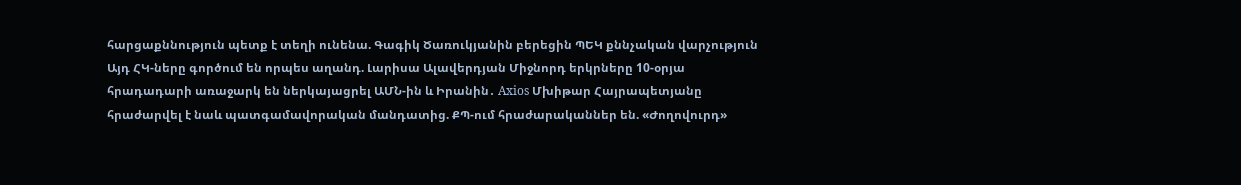հարցաքննություն պետք է տեղի ունենա. Գագիկ Ծառուկյանին բերեցին ՊԵԿ քննչական վարչություն Այդ ՀԿ-ները գործում են որպես աղանդ. Լարիսա Ալավերդյան Միջնորդ երկրները 10-օրյա հրադադարի առաջարկ են ներկայացրել ԱՄՆ-ին և Իրանին․ Axios Մխիթար Հայրապետյանը հրաժարվել է նաև պատգամավորական մանդատից. ՔՊ-ում հրաժարականներ են. «Ժողովուրդ»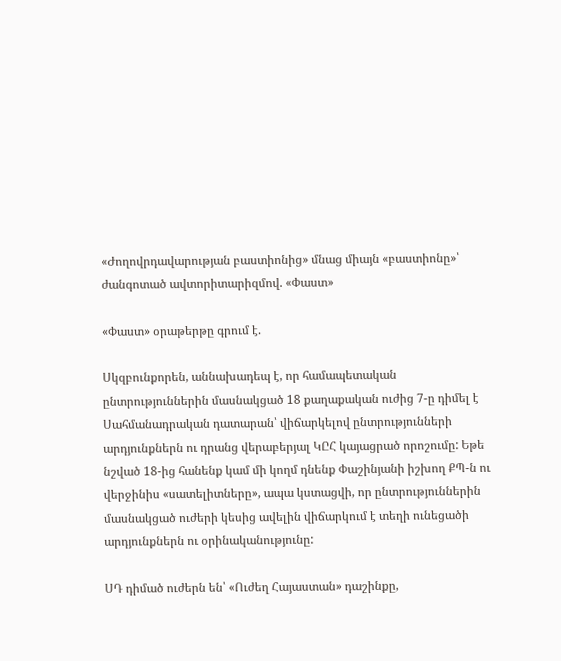«Ժողովրդավարության բաստիոնից» մնաց միայն «բաստիոնը»՝ ժանգոտած ավտորիտարիզմով. «Փաստ»

«Փաստ» օրաթերթը գրում է.

Սկզբունքորեն, աննախադեպ է, որ համապետական ընտրություններին մասնակցած 18 քաղաքական ուժից 7-ը դիմել է Սահմանադրական դատարան՝ վիճարկելով ընտրությունների արդյունքներն ու դրանց վերաբերյալ ԿԸՀ կայացրած որոշումը: Եթե նշված 18-ից հանենք կամ մի կողմ դնենք Փաշինյանի իշխող ՔՊ-ն ու վերջինիս «սատելիտները», ապա կստացվի, որ ընտրություններին մասնակցած ուժերի կեսից ավելին վիճարկում է տեղի ունեցածի արդյունքներն ու օրինականությունը:

ՍԴ դիմած ուժերն են՝ «Ուժեղ Հայաստան» դաշինքը,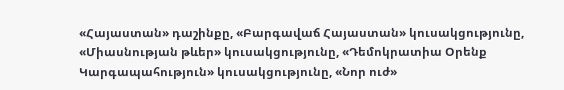«Հայաստան» դաշինքը, «Բարգավաճ Հայաստան» կուսակցությունը, «Միասնության թևեր» կուսակցությունը, «Դեմոկրատիա Օրենք Կարգապահություն» կուսակցությունը, «Նոր ուժ»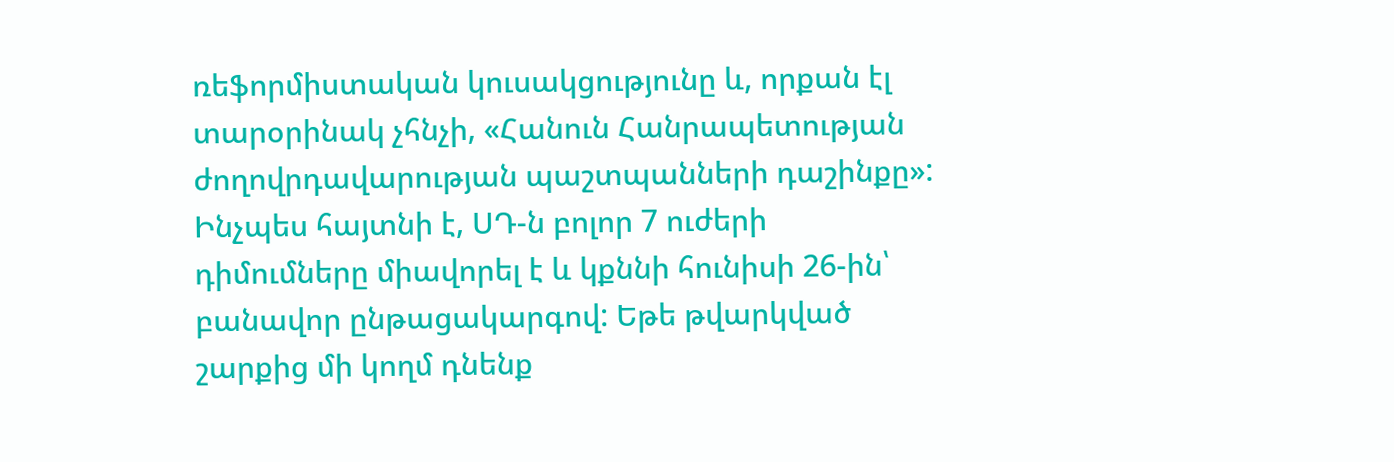ռեֆորմիստական կուսակցությունը և, որքան էլ տարօրինակ չհնչի, «Հանուն Հանրապետության ժողովրդավարության պաշտպանների դաշինքը»: Ինչպես հայտնի է, ՍԴ-ն բոլոր 7 ուժերի դիմումները միավորել է և կքննի հունիսի 26-ին՝ բանավոր ընթացակարգով: Եթե թվարկված շարքից մի կողմ դնենք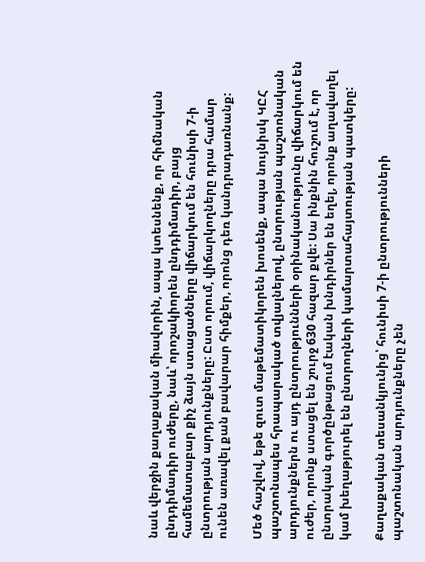նաև վերջին քաղաքական միավորին, ապա կտեսնենք, որ հիմնական ընդդիմադիր ուժերը, նաև՝ որոշակիորեն ընդդիմադիր, բայց համեմատաբար քիչ ձայն ստացածները վիճարկում են հունիսի 7-ի ընտրության արդյունքները: Ըստ որում, վիճարկողները դրա համար ունեն առավել քան բավարար հիմքեր, որոնց դեռ կանդրադառնանք:

Մեծ հաշվով, եթե զուտ մաթեմատիկորեն խոսենք, ապա նույնիսկ ԿԸՀ պաշտոնապես հրապարակած տվյալներով, ընտրության պաշտոնական արդյունքներն ու այդ ընտրությունների օրինականությունը վիճարկում են ուժեր, որոնք ստացել են շուրջ 630 հազար քվե: Սա ինքնին հուշում է, որ ընտրական գործընթացում էական խնդիրներ են եղել, որոնք աղավաղել կամ խեղաթյուրել են ընտրողների կամարտահայտության պատկերը:

Քաղաքական տեսանկյունից՝ հունիսի 7-ի ընտրությունների պաշտոնական արդյունքները չեն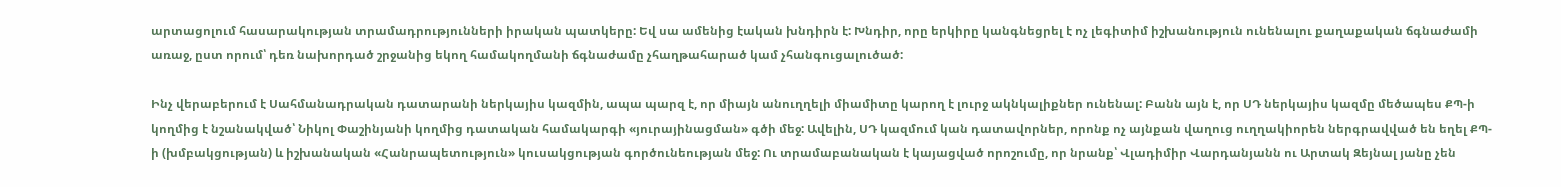արտացոլում հասարակության տրամադրությունների իրական պատկերը: Եվ սա ամենից էական խնդիրն է: Խնդիր, որը երկիրը կանգնեցրել է ոչ լեգիտիմ իշխանություն ունենալու քաղաքական ճգնաժամի առաջ, ըստ որում՝ դեռ նախորդած շրջանից եկող համակողմանի ճգնաժամը չհաղթահարած կամ չհանգուցալուծած:

Ինչ վերաբերում է Սահմանադրական դատարանի ներկայիս կազմին, ապա պարզ է, որ միայն անուղղելի միամիտը կարող է լուրջ ակնկալիքներ ունենալ: Բանն այն է, որ ՍԴ ներկայիս կազմը մեծապես ՔՊ-ի կողմից է նշանակված՝ Նիկոլ Փաշինյանի կողմից դատական համակարգի «յուրայինացման» գծի մեջ: Ավելին, ՍԴ կազմում կան դատավորներ, որոնք ոչ այնքան վաղուց ուղղակիորեն ներգրավված են եղել ՔՊ-ի (խմբակցության) և իշխանական «Հանրապետություն» կուսակցության գործունեության մեջ: Ու տրամաբանական է կայացված որոշումը, որ նրանք՝ Վլադիմիր Վարդանյանն ու Արտակ Զեյնալ յանը չեն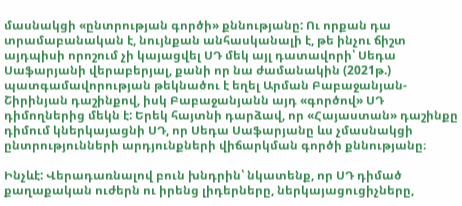մասնակցի «ընտրության գործի» քննությանը: Ու որքան դա տրամաբանական է, նույնքան անհասկանալի է, թե ինչու ճիշտ այդպիսի որոշում չի կայացվել ՍԴ մեկ այլ դատավորի՝ Սեդա Սաֆարյանի վերաբերյալ, քանի որ նա ժամանակին (2021թ.) պատգամավորության թեկնածու է եղել Արման Բաբաջանյան-Շիրինյան դաշինքով, իսկ Բաբաջանյանն այդ «գործով» ՍԴ դիմողներից մեկն է: Երեկ հայտնի դարձավ, որ «Հայաստան» դաշինքը դիմում կներկայացնի ՍԴ, որ Սեդա Սաֆարյանը ևս չմասնակցի ընտրությունների արդյունքների վիճարկման գործի քննությանը։

Ինչևէ: Վերադառնալով բուն խնդրին՝ նկատենք, որ ՍԴ դիմած քաղաքական ուժերն ու իրենց լիդերները, ներկայացուցիչները,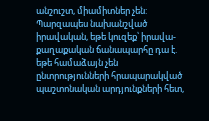անշուշտ, միամիտներ չեն: Պարզապես նախանշված իրավական, եթե կուզեք՝ իրավա-քաղաքական ճանապարհը դա է. եթե համաձայն չեն ընտրությունների հրապարակված պաշտոնական արդյունքների հետ,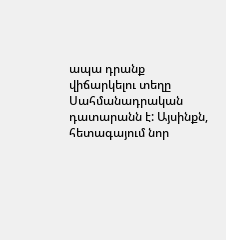ապա դրանք վիճարկելու տեղը Սահմանադրական դատարանն է: Այսինքն, հետագայում նոր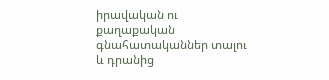իրավական ու քաղաքական գնահատականներ տալու և դրանից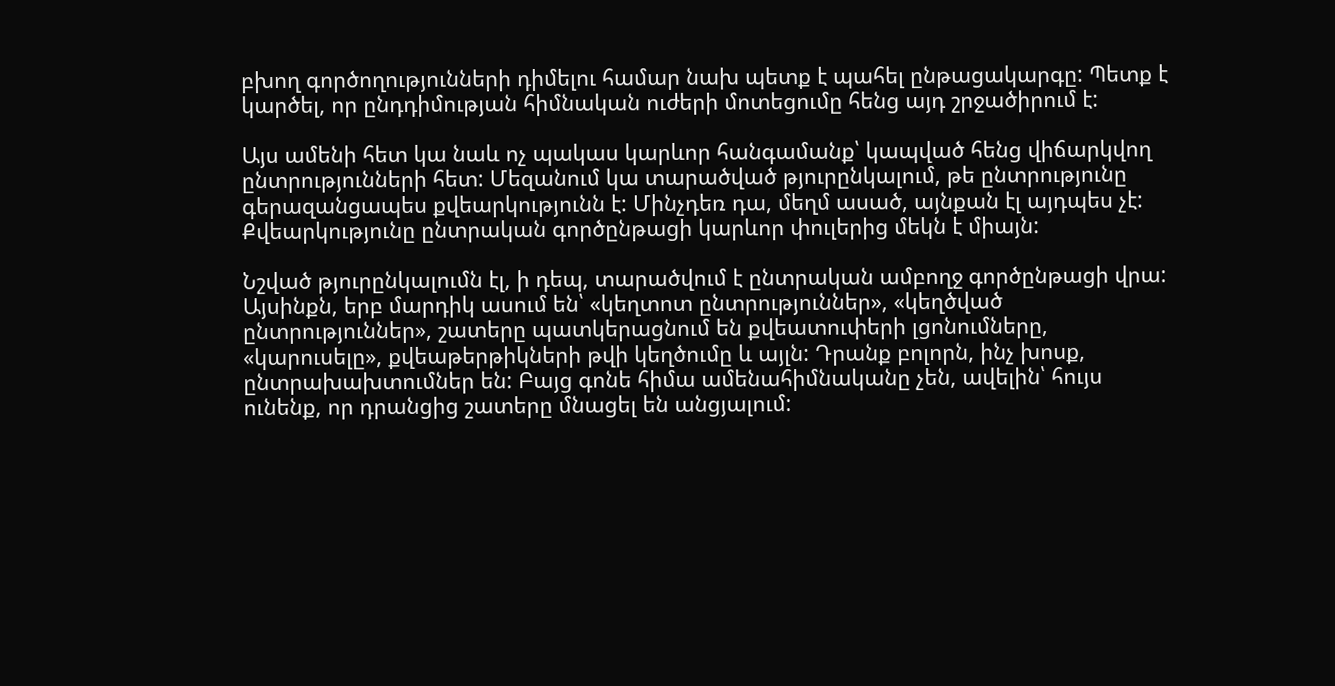բխող գործողությունների դիմելու համար նախ պետք է պահել ընթացակարգը: Պետք է կարծել, որ ընդդիմության հիմնական ուժերի մոտեցումը հենց այդ շրջածիրում է:

Այս ամենի հետ կա նաև ոչ պակաս կարևոր հանգամանք՝ կապված հենց վիճարկվող ընտրությունների հետ: Մեզանում կա տարածված թյուրընկալում, թե ընտրությունը գերազանցապես քվեարկությունն է: Մինչդեռ դա, մեղմ ասած, այնքան էլ այդպես չէ: Քվեարկությունը ընտրական գործընթացի կարևոր փուլերից մեկն է միայն:

Նշված թյուրընկալումն էլ, ի դեպ, տարածվում է ընտրական ամբողջ գործընթացի վրա: Այսինքն, երբ մարդիկ ասում են՝ «կեղտոտ ընտրություններ», «կեղծված ընտրություններ», շատերը պատկերացնում են քվեատուփերի լցոնումները, «կարուսելը», քվեաթերթիկների թվի կեղծումը և այլն: Դրանք բոլորն, ինչ խոսք, ընտրախախտումներ են: Բայց գոնե հիմա ամենահիմնականը չեն, ավելին՝ հույս ունենք, որ դրանցից շատերը մնացել են անցյալում: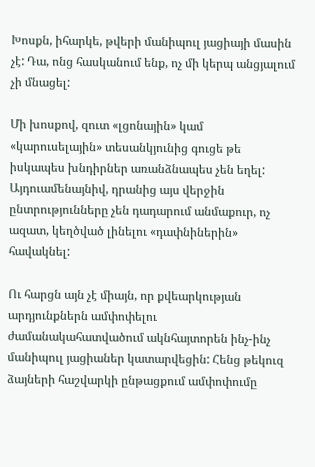Խոսքն, իհարկե, թվերի մանիպուլ յացիայի մասին չէ: Դա, ոնց հասկանում ենք, ոչ մի կերպ անցյալում չի մնացել:

Մի խոսքով, զուտ «լցոնային» կամ «կարուսելային» տեսանկյունից գուցե թե իսկապես խնդիրներ առանձնապես չեն եղել: Այդուամենայնիվ, դրանից այս վերջին ընտրությունները չեն դադարում անմաքուր, ոչ ազատ, կեղծված լինելու «դափնիներին» հավակնել:

Ու հարցն այն չէ միայն, որ քվեարկության արդյունքներն ամփոփելու ժամանակահատվածում ակնհայտորեն ինչ-ինչ մանիպուլ յացիաներ կատարվեցին: Հենց թեկուզ ձայների հաշվարկի ընթացքում ամփոփումը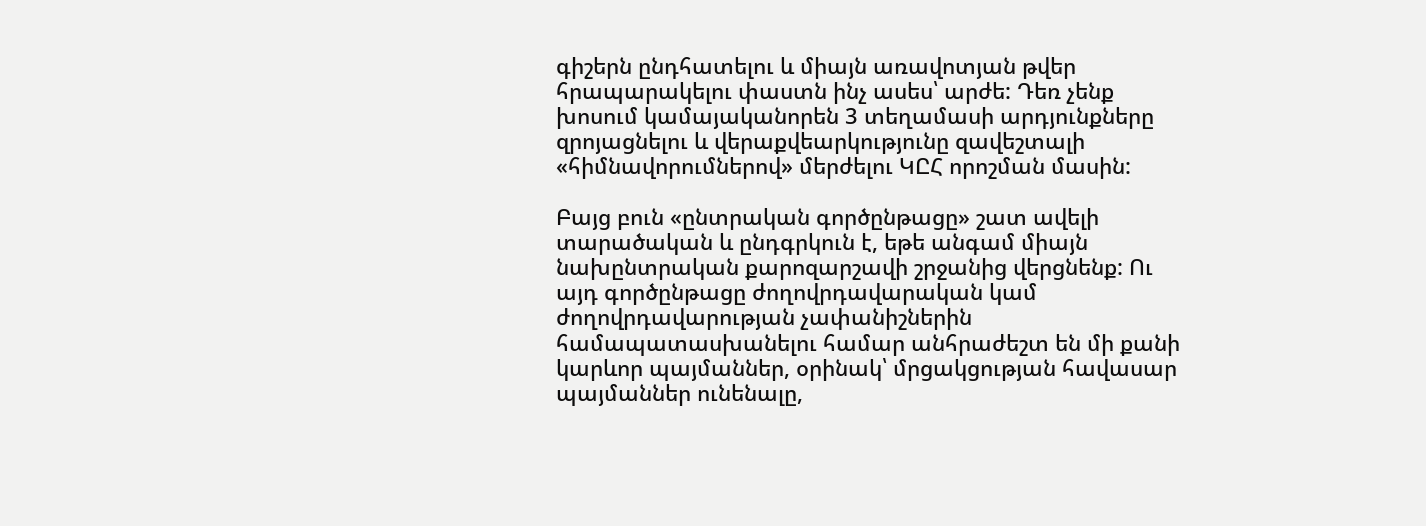գիշերն ընդհատելու և միայն առավոտյան թվեր հրապարակելու փաստն ինչ ասես՝ արժե: Դեռ չենք խոսում կամայականորեն 3 տեղամասի արդյունքները զրոյացնելու և վերաքվեարկությունը զավեշտալի «հիմնավորումներով» մերժելու ԿԸՀ որոշման մասին:

Բայց բուն «ընտրական գործընթացը» շատ ավելի տարածական և ընդգրկուն է, եթե անգամ միայն նախընտրական քարոզարշավի շրջանից վերցնենք: Ու այդ գործընթացը ժողովրդավարական կամ ժողովրդավարության չափանիշներին համապատասխանելու համար անհրաժեշտ են մի քանի կարևոր պայմաններ, օրինակ՝ մրցակցության հավասար պայմաններ ունենալը,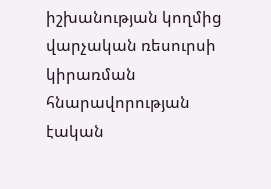իշխանության կողմից վարչական ռեսուրսի կիրառման հնարավորության էական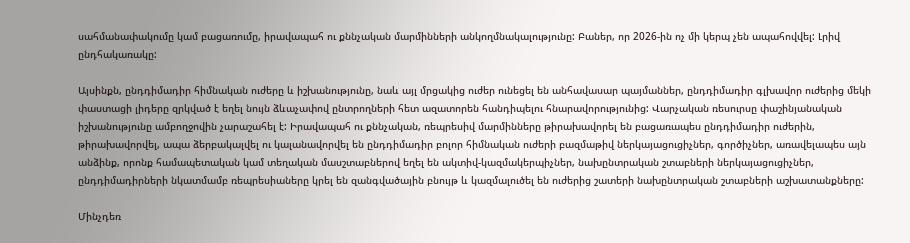սահմանափակումը կամ բացառումը, իրավապահ ու քննչական մարմինների անկողմնակալությունը: Բաներ, որ 2026-ին ոչ մի կերպ չեն ապահովվել: Լրիվ ընդհակառակը:

Այսինքն, ընդդիմադիր հիմնական ուժերը և իշխանությունը, նաև այլ մրցակից ուժեր ունեցել են անհավասար պայմաններ, ընդդիմադիր գլխավոր ուժերից մեկի փաստացի լիդերը զրկված է եղել նույն ձևաչափով ընտրողների հետ ազատորեն հանդիպելու հնարավորությունից: Վարչական ռեսուրսը փաշինյանական իշխանությունը ամբողջովին չարաշահել է: Իրավապահ ու քննչական, ռեպրեսիվ մարմինները թիրախավորել են բացառապես ընդդիմադիր ուժերին, թիրախավորվել, ապա ձերբակալվել ու կալանավորվել են ընդդիմադիր բոլոր հիմնական ուժերի բազմաթիվ ներկայացուցիչներ, գործիչներ, առավելապես այն անձինք, որոնք համապետական կամ տեղական մասշտաբներով եղել են ակտիվ-կազմակերպիչներ, նախընտրական շտաբների ներկայացուցիչներ, ընդդիմադիրների նկատմամբ ռեպրեսիաները կրել են զանգվածային բնույթ և կազմալուծել են ուժերից շատերի նախընտրական շտաբների աշխատանքները:

Մինչդեռ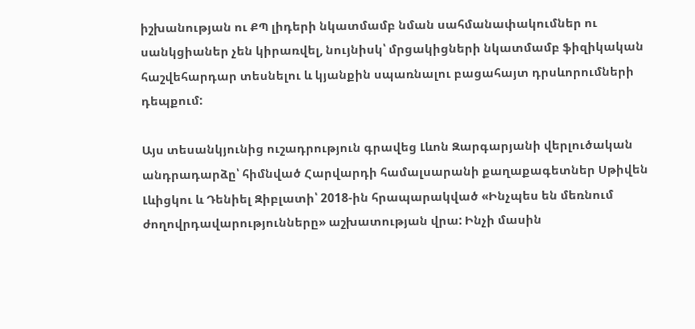իշխանության ու ՔՊ լիդերի նկատմամբ նման սահմանափակումներ ու սանկցիաներ չեն կիրառվել, նույնիսկ՝ մրցակիցների նկատմամբ ֆիզիկական հաշվեհարդար տեսնելու և կյանքին սպառնալու բացահայտ դրսևորումների դեպքում:

Այս տեսանկյունից ուշադրություն գրավեց Լևոն Զարգարյանի վերլուծական անդրադարձը՝ հիմնված Հարվարդի համալսարանի քաղաքագետներ Սթիվեն Լևիցկու և Դենիել Զիբլատի՝ 2018-ին հրապարակված «Ինչպես են մեռնում ժողովրդավարությունները» աշխատության վրա: Ինչի մասին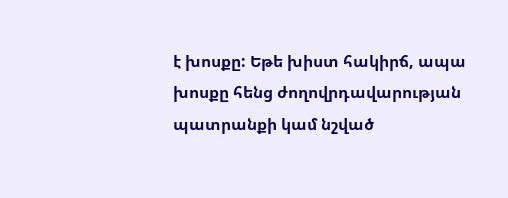է խոսքը: Եթե խիստ հակիրճ, ապա խոսքը հենց ժողովրդավարության պատրանքի կամ նշված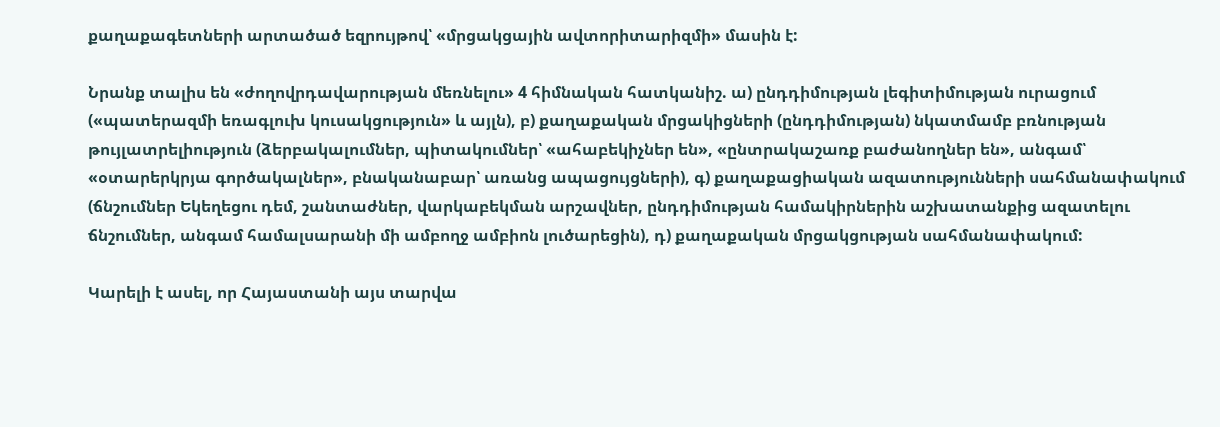քաղաքագետների արտածած եզրույթով՝ «մրցակցային ավտորիտարիզմի» մասին է:

Նրանք տալիս են «ժողովրդավարության մեռնելու» 4 հիմնական հատկանիշ. ա) ընդդիմության լեգիտիմության ուրացում («պատերազմի եռագլուխ կուսակցություն» և այլն), բ) քաղաքական մրցակիցների (ընդդիմության) նկատմամբ բռնության թույլատրելիություն (ձերբակալումներ, պիտակումներ՝ «ահաբեկիչներ են», «ընտրակաշառք բաժանողներ են», անգամ՝ «օտարերկրյա գործակալներ», բնականաբար՝ առանց ապացույցների), գ) քաղաքացիական ազատությունների սահմանափակում (ճնշումներ Եկեղեցու դեմ, շանտաժներ, վարկաբեկման արշավներ, ընդդիմության համակիրներին աշխատանքից ազատելու ճնշումներ, անգամ համալսարանի մի ամբողջ ամբիոն լուծարեցին), դ) քաղաքական մրցակցության սահմանափակում:

Կարելի է ասել, որ Հայաստանի այս տարվա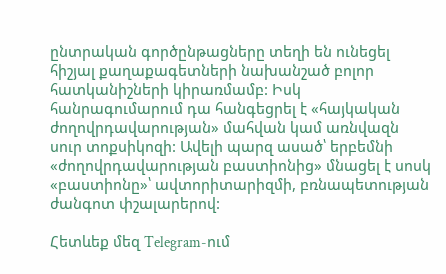ընտրական գործընթացները տեղի են ունեցել հիշյալ քաղաքագետների նախանշած բոլոր հատկանիշների կիրառմամբ: Իսկ հանրագումարում դա հանգեցրել է «հայկական ժողովրդավարության» մահվան կամ առնվազն սուր տոքսիկոզի: Ավելի պարզ ասած՝ երբեմնի «ժողովրդավարության բաստիոնից» մնացել է սոսկ «բաստիոնը»՝ ավտորիտարիզմի, բռնապետության ժանգոտ փշալարերով:

Հետևեք մեզ Telegram-ում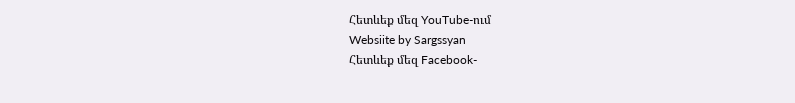Հետևեք մեզ YouTube-ում
Websiite by Sargssyan
Հետևեք մեզ Facebook-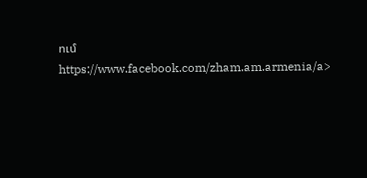ում https://www.facebook.com/zham.am.armenia/a>